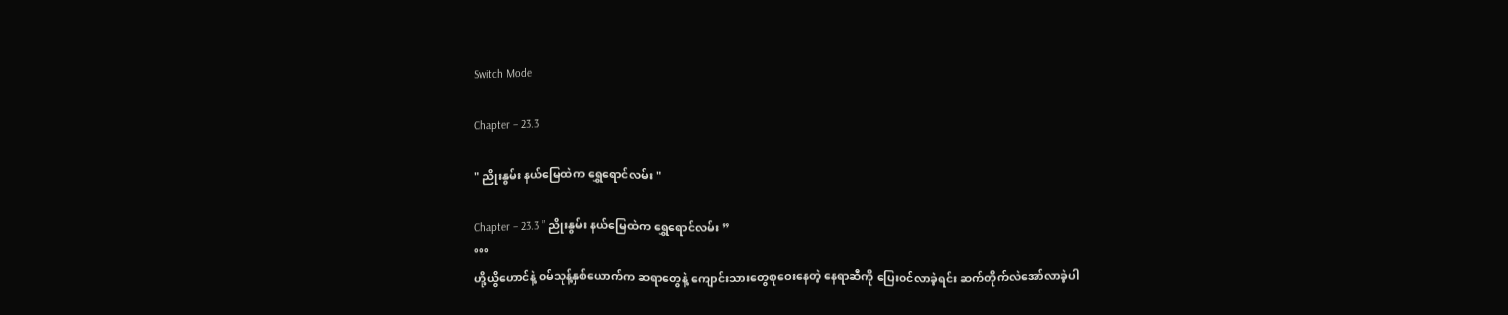Switch Mode

Chapter – 23.3

" ညိုးနွမ်း နယ်မြေထဲက ရွှေရောင်လမ်း "

Chapter – 23.3 ” ညိုးနွမ်း နယ်မြေထဲက ရွှေရောင်လမ်း ”
°°°
ဟို့ယွိဟောင်နဲ့ ၀မ်သုန့်နှစ်ယောက်က ဆရာတွေနဲ့ ကျောင်းသားတွေစုဝေးနေတဲ့ နေရာဆီကို ပြေး၀င်လာခဲ့ရင်း ဆက်တိုက်လဲအော်လာခဲ့ပါ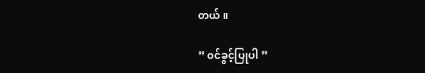တယ်။

” ၀င်ခွင့်ပြုပါ ”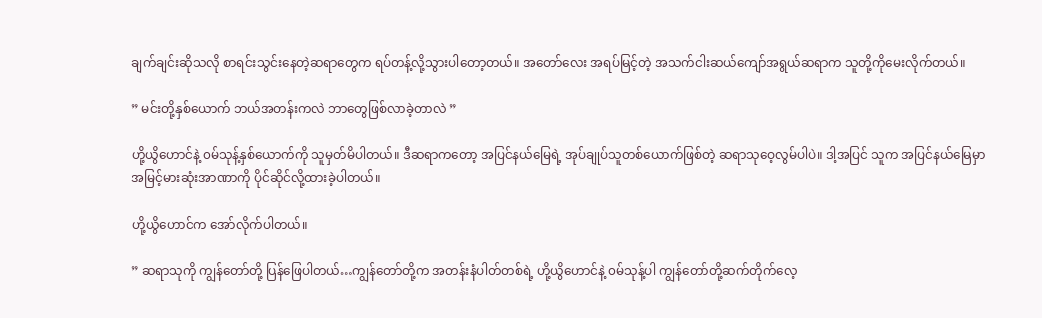ချက်ချင်းဆိုသလို စာရင်းသွင်းနေတဲ့ဆရာတွေက ရပ်တန့်လို့သွားပါတော့တယ်။ အတော်လေး အရပ်မြင့်တဲ့ အသက်ငါးဆယ်ကျော်အရွယ်ဆရာက သူတို့ကိုမေးလိုက်တယ်။

” မင်းတို့နှစ်ယောက် ဘယ်အတန်းကလဲ ဘာတွေဖြစ်လာခဲ့တာလဲ ”

ဟို့ယွိဟောင်နဲ့ ၀မ်သုန့်နှစ်ယောက်ကို သူမှတ်မိပါတယ်။ ဒီဆရာကတော့ အပြင်နယ်မြေရဲ့ အုပ်ချုပ်သူတစ်ယောက်ဖြစ်တဲ့ ဆရာသုဝေ့လွမ်ပါပဲ။ ဒါ့အပြင် သူက အပြင်နယ်မြေမှာ အမြင့်မားဆုံးအာဏာကို ပိုင်ဆိုင်လို့ထားခဲ့ပါတယ်။

ဟို့ယွိဟောင်က အော်လိုက်ပါတယ်။

” ဆရာသုကို ကျွန်တော်တို့ ပြန်ဖြေပါတယ်…ကျွန်တော်တို့က အတန်းနံပါတ်တစ်ရဲ့ ဟို့ယွိဟောင်နဲ့ ၀မ်သုန့်ပါ ကျွန်တော်တို့ဆက်တိုက်လေ့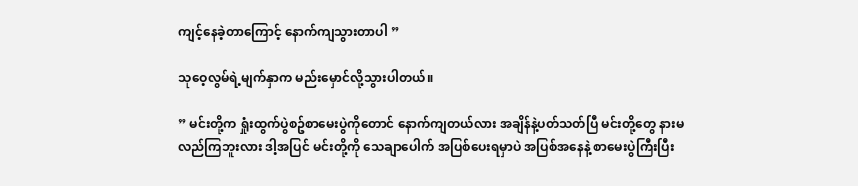ကျင့်နေခဲ့တာကြောင့် နောက်ကျသွားတာပါ ”

သုဝေ့လွမ်ရဲ့မျက်နှာက မည်းမှောင်လို့သွားပါတယ်။

” မင်းတို့က ရှုံးထွက်ပွဲစဥ်စာမေးပွဲကိုတောင် နောက်ကျတယ်လား အချိန်နဲ့ပတ်သတ်ပြီ မင်းတို့တွေ နားမလည်ကြဘူးလား ဒါ့အပြင် မင်းတို့ကို သေချာပေါက် အပြစ်ပေးရမှာပဲ အပြစ်အနေနဲ့ စာမေးပွဲကြီးပြီး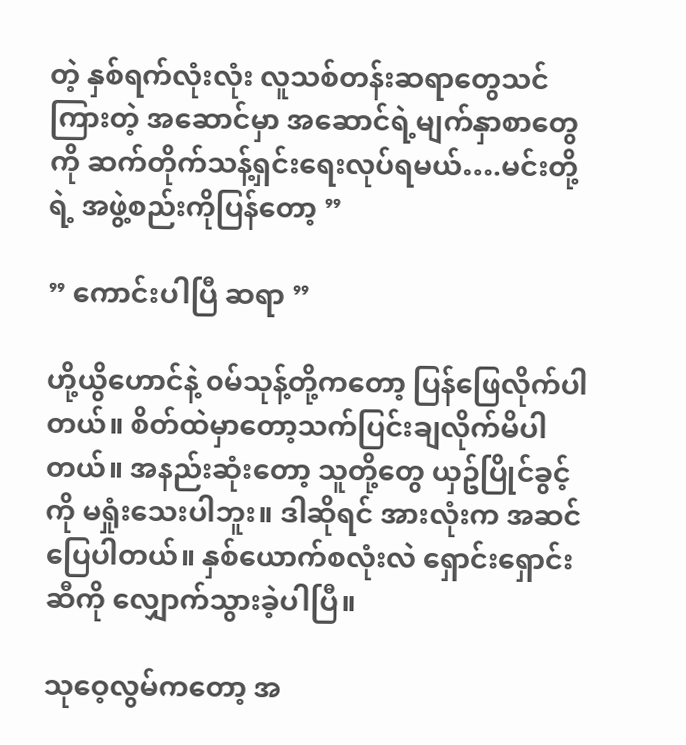တဲ့ နှစ်ရက်လုံးလုံး လူသစ်တန်းဆရာတွေသင်ကြားတဲ့ အဆောင်မှာ အဆောင်ရဲ့မျက်နှာစာတွေကို ဆက်တိုက်သန့်ရှင်းရေးလုပ်ရမယ်….မင်းတို့ရဲ့ အဖွဲ့စည်းကိုပြန်တော့ ”

” ကောင်းပါပြီ ဆရာ ”

ဟို့ယွိဟောင်နဲ့ ၀မ်သုန့်တို့ကတော့ ပြန်ဖြေလိုက်ပါတယ်။ စိတ်ထဲမှာတော့သက်ပြင်းချလိုက်မိပါတယ်။ အနည်းဆုံးတော့ သူတို့တွေ ယှဥ်ပြိုင်ခွင့်ကို မရှုံးသေးပါဘူး။ ဒါဆိုရင် အားလုံးက အဆင်ပြေပါတယ်။ နှစ်ယောက်စလုံးလဲ ရှောင်းရှောင်းဆီကို လျှောက်သွားခဲ့ပါပြီ။

သုဝေ့လွမ်ကတော့ အ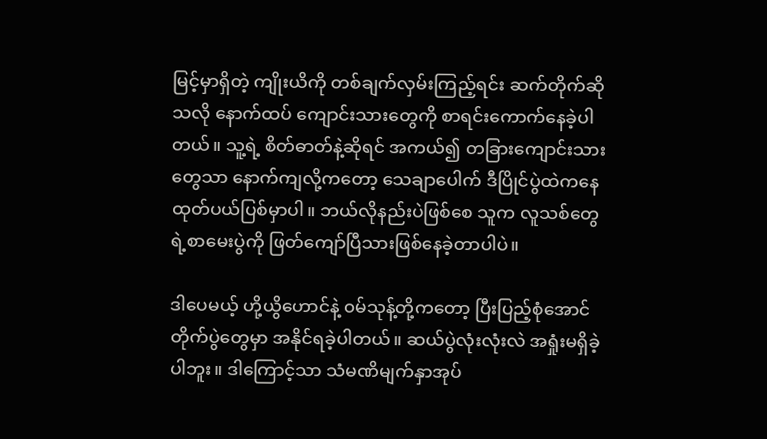မြင့်မှာရှိတဲ့ ကျိုးယိကို တစ်ချက်လှမ်းကြည့်ရင်း ဆက်တိုက်ဆိုသလို နောက်ထပ် ကျောင်းသားတွေကို စာရင်းကောက်နေခဲ့ပါတယ်။ သူ့ရဲ့ စိတ်ဓာတ်နဲ့ဆိုရင် အကယ်၍ တခြားကျောင်းသားတွေသာ နောက်ကျလို့ကတော့ သေချာပေါက် ဒီပြိုင်ပွဲထဲကနေ ထုတ်ပယ်ပြစ်မှာပါ။ ဘယ်လိုနည်းပဲဖြစ်စေ သူက လူသစ်တွေရဲ့စာမေးပွဲကို ဖြတ်ကျော်ပြီသားဖြစ်နေခဲ့တာပါပဲ။

ဒါပေမယ့် ဟို့ယွိဟောင်နဲ့ ၀မ်သုန့်တို့ကတော့ ပြီးပြည့်စုံအောင် တိုက်ပွဲတွေမှာ အနိုင်ရခဲ့ပါတယ်။ ဆယ်ပွဲလုံးလုံးလဲ အရှုံးမရှိခဲ့ပါဘူး။ ဒါကြောင့်သာ သံမဏိမျက်နှာအုပ်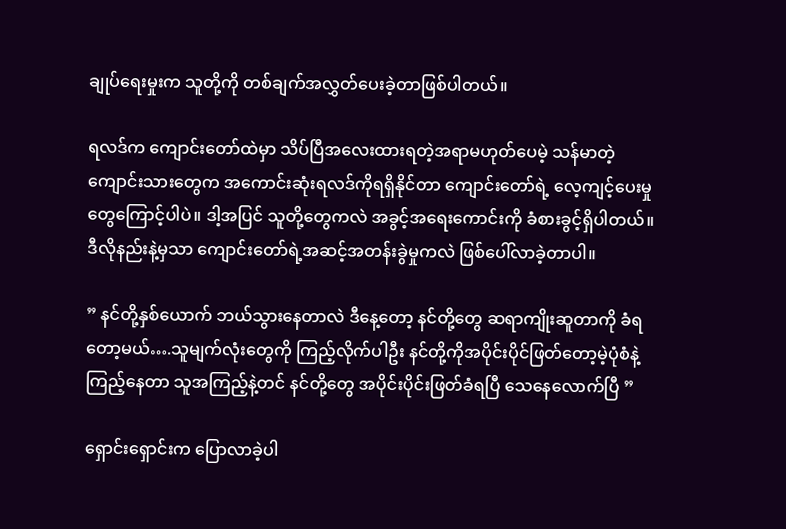ချုပ်ရေးမှုးက သူတို့ကို တစ်ချက်အလွှတ်ပေးခဲ့တာဖြစ်ပါတယ်။

ရလဒ်က ကျောင်းတော်ထဲမှာ သိပ်ပြီအလေးထားရတဲ့အရာမဟုတ်ပေမဲ့ သန်မာတဲ့ကျောင်းသားတွေက အကောင်းဆုံးရလဒ်ကိုရရှိနိုင်တာ ကျောင်းတော်ရဲ့ လေ့ကျင့်ပေးမှုတွေကြောင့်ပါပဲ။ ဒါ့အပြင် သူတို့တွေကလဲ အခွင့်အရေးကောင်းကို ခံစားခွင့်ရှိပါတယ်။ ဒီလိုနည်းနဲ့မှသာ ကျောင်းတော်ရဲ့အဆင့်အတန်းခွဲမှုကလဲ ဖြစ်ပေါ်လာခဲ့တာပါ။

” နင်တို့နှစ်ယောက် ဘယ်သွားနေတာလဲ ဒီနေ့တော့ နင်တို့တွေ ဆရာကျိုးဆူတာကို ခံရတော့မယ်….သူမျက်လုံးတွေကို ကြည့်လိုက်ပါဦး နင်တို့ကိုအပိုင်းပိုင်ဖြတ်တော့မဲ့ပုံစံနဲ့ ကြည့်နေတာ သူအကြည့်နဲ့တင် နင်တို့တွေ အပိုင်းပိုင်းဖြတ်ခံရပြီ သေနေလောက်ပြီ ”

ရှောင်းရှောင်းက ပြောလာခဲ့ပါ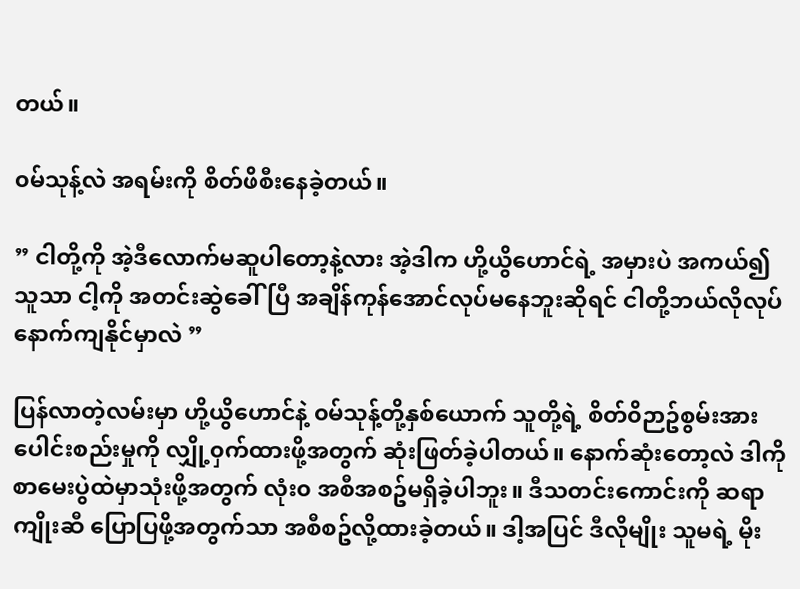တယ်။

၀မ်သုန့်လဲ အရမ်းကို စိတ်ဖိစီးနေခဲ့တယ်။

” ငါတို့ကို အဲ့ဒီလောက်မဆူပါတော့နဲ့လား အဲ့ဒါက ဟို့ယွိဟောင်ရဲ့ အမှားပဲ အကယ်၍ သူသာ ငါ့ကို အတင်းဆွဲခေါ်ပြီ အချိန်ကုန်အောင်လုပ်မနေဘူးဆိုရင် ငါတို့ဘယ်လိုလုပ်နောက်ကျနိုင်မှာလဲ ”

ပြန်လာတဲ့လမ်းမှာ ဟို့ယွိဟောင်နဲ့ ၀မ်သုန့်တို့နှစ်ယောက် သူတို့ရဲ့ စိတ်၀ိဉာဥ်စွမ်းအားပေါင်းစည်းမှုကို လျှို့၀ှက်ထားဖို့အတွက် ဆုံးဖြတ်ခဲ့ပါတယ်။ နောက်ဆုံးတော့လဲ ဒါကို စာမေးပွဲထဲမှာသုံးဖို့အတွက် လုံး၀ အစီအစဥ်မရှိခဲ့ပါဘူး။ ဒီသတင်းကောင်းကို ဆရာကျိုးဆီ ပြောပြဖို့အတွက်သာ အစီစဥ်လို့ထားခဲ့တယ်။ ဒါ့အပြင် ဒီလိုမျိုး သူမရဲ့ မိုး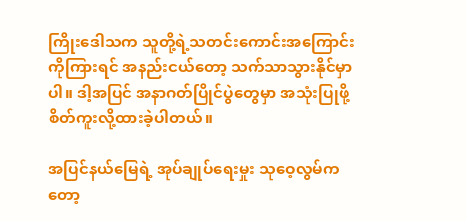ကြိုးဒေါသက သူတို့ရဲ့သတင်းကောင်းအကြောင်းကိုကြားရင် အနည်းငယ်တော့ သက်သာသွားနိုင်မှာပါ။ ဒါ့အပြင် အနာဂတ်ပြိုင်ပွဲတွေမှာ အသုံးပြုဖို့စိတ်ကူးလို့ထားခဲ့ပါတယ်။

အပြင်နယ်မြေရဲ့ အုပ်ချုပ်ရေးမှုး သုဝေ့လွမ်ကတော့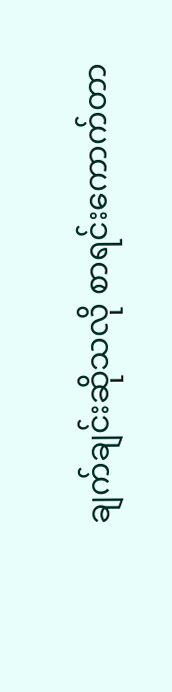ချက်ချင်းဆိုသလို စာရင်းကောက်တာ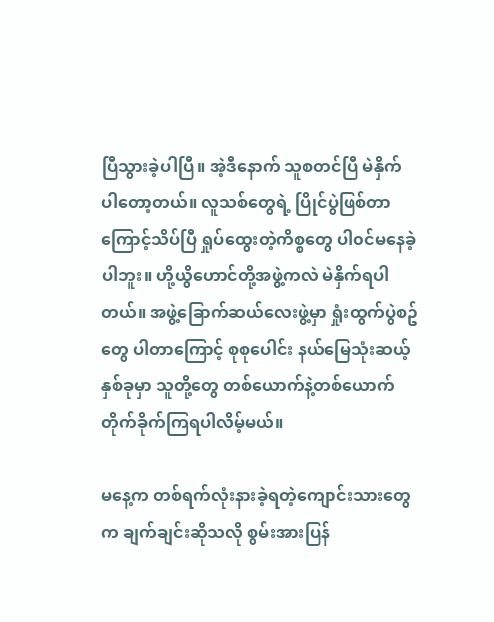ပြီသွားခဲ့ပါပြီ။ အဲ့ဒီနောက် သူစတင်ပြီ မဲနှိက်ပါတော့တယ်။ လူသစ်တွေရဲ့ ပြိုင်ပွဲဖြစ်တာကြောင့်သိပ်ပြီ ရှုပ်ထွေးတဲ့ကိစ္စတွေ ပါ၀င်မနေခဲ့ပါဘူး။ ဟို့ယွိဟောင်တို့အဖွဲ့ကလဲ မဲနှိက်ရပါတယ်။ အဖွဲ့ခြောက်ဆယ်လေးဖွဲ့မှာ ရှုံးထွက်ပွဲစဥ်တွေ ပါတာကြောင့် စုစုပေါင်း နယ်မြေသုံးဆယ့်နှစ်ခုမှာ သူတို့တွေ တစ်ယောက်နဲ့တစ်ယောက်တိုက်ခိုက်ကြရပါလိမ့်မယ်။

မနေ့က တစ်ရက်လုံးနားခဲ့ရတဲ့ကျောင်းသားတွေက ချက်ချင်းဆိုသလို စွမ်းအားပြန်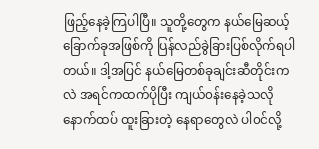ဖြည့်နေခဲ့ကြပါပြီ။ သူတို့တွေက နယ်မြေဆယ့်ခြောက်ခုအဖြစ်ကို ပြန်လည်ခွဲခြားပြစ်လိုက်ရပါတယ်။ ဒါ့အပြင် နယ်မြေတစ်ခုချင်းဆီတိုင်းကလဲ အရင်ကထက်ပိုပြီး ကျယ်၀န်းနေခဲ့သလို နောက်ထပ် ထူးခြားတဲ့ နေရာတွေလဲ ပါ၀င်လို့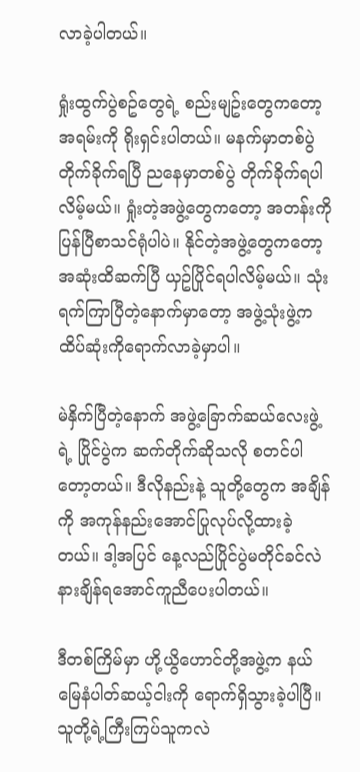လာခဲ့ပါတယ်။

ရှုံးထွက်ပွဲစဥ်တွေရဲ့ စည်းမျဥ်းတွေကတော့ အရမ်းကို ရိုးရှင်းပါတယ်။ မနက်မှာတစ်ပွဲတိုက်ခိုက်ရပြီ ညနေမှာတစ်ပွဲ တိုက်ခိုက်ရပါလိမ့်မယ်။ ရှုံးတဲ့အဖွဲ့တွေကတော့ အတန်းကို ပြန်ပြီစာသင်ရုံပါပဲ။ နိုင်တဲ့အဖွဲ့တွေကတော့ အဆုံးထိဆက်ပြီ ယှဥ်ပြိုင်ရပါလိမ့်မယ်။ သုံးရက်ကြာပြီတဲ့နောက်မှာတော့ အဖွဲ့သုံးဖွဲ့က ထိပ်ဆုံးကိုရောက်လာခဲ့မှာပါ။

မဲနှိက်ပြီတဲ့နောက် အဖွဲ့ခြောက်ဆယ်လေးဖွဲ့ရဲ့ ပြိုင်ပွဲက ဆက်တိုက်ဆိုသလို စတင်ပါတော့တယ်။ ဒီလိုနည်းနဲ့ သူတို့တွေက အချိန်ကို အကုန်နည်းအောင်ပြုလုပ်လို့ထားခဲ့တယ်။ ဒါ့အပြင် နေ့လည်ပြိုင်ပွဲမတိုင်ခင်လဲ နားချိန်ရအောင်ကူညီပေးပါတယ်။

ဒီတစ်ကြိမ်မှာ ဟို့ယွိဟောင်တို့အဖွဲ့က နယ်မြေနံပါတ်ဆယ့်ငါးကို ရောက်ရှိသွားခဲ့ပါပြီ။ သူတို့ရဲ့ကြီးကြပ်သူကလဲ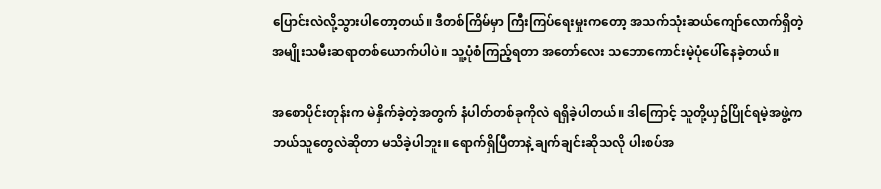ပြောင်းလဲလို့သွားပါတော့တယ်။ ဒီတစ်ကြိမ်မှာ ကြီးကြပ်ရေးမှုးကတော့ အသက်သုံးဆယ်ကျော်လောက်ရှိတဲ့ အမျိုးသမီးဆရာတစ်ယောက်ပါပဲ။ သူ့ပုံစံကြည့်ရတာ အတော်လေး သဘောကောင်းမဲ့ပုံပေါ်နေခဲ့တယ်။

အစောပိုင်းတုန်းက မဲနှိက်ခဲ့တဲ့အတွက် နံပါတ်တစ်ခုကိုလဲ ရရှိခဲ့ပါတယ်။ ဒါကြောင့် သူတို့ယှဥ်ပြိုင်ရမဲ့အဖွဲ့က ဘယ်သူတွေလဲဆိုတာ မသိခဲ့ပါဘူး။ ရောက်ရှိပြီတာနဲ့ ချက်ချင်းဆိုသလို ပါးစပ်အ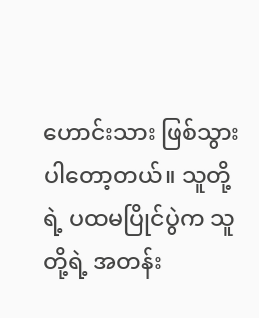ဟောင်းသား ဖြစ်သွားပါတော့တယ်။ သူတို့ရဲ့ ပထမပြိုင်ပွဲက သူတို့ရဲ့ အတန်း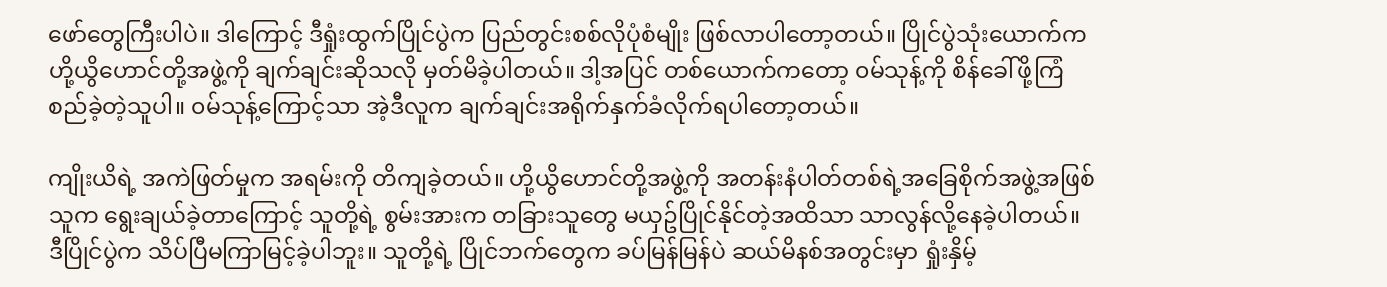ဖော်တွေကြီးပါပဲ။ ဒါကြောင့် ဒီရှုံးထွက်ပြိုင်ပွဲက ပြည်တွင်းစစ်လိုပုံစံမျိုး ဖြစ်လာပါတော့တယ်။ ပြိုင်ပွဲသုံးယောက်က ဟို့ယွိဟောင်တို့အဖွဲ့ကို ချက်ချင်းဆိုသလို မှတ်မိခဲ့ပါတယ်။ ဒါ့အပြင် တစ်ယောက်ကတော့ ၀မ်သုန့်ကို စိန်ခေါ်ဖို့ကြံစည်ခဲ့တဲ့သူပါ။ ၀မ်သုန့်ကြောင့်သာ အဲ့ဒီလူက ချက်ချင်းအရိုက်နှက်ခံလိုက်ရပါတော့တယ်။

ကျိုးယိရဲ့ အကဲဖြတ်မှုက အရမ်းကို တိကျခဲ့တယ်။ ဟို့ယွိဟောင်တို့အဖွဲ့ကို အတန်းနံပါတ်တစ်ရဲ့အခြေစိုက်အဖွဲ့အဖြစ်သူက ရွေးချယ်ခဲ့တာကြောင့် သူတို့ရဲ့ စွမ်းအားက တခြားသူတွေ မယှဥ်ပြိုင်နိုင်တဲ့အထိသာ သာလွန်လို့နေခဲ့ပါတယ်။ ဒီပြိုင်ပွဲက သိပ်ပြီမကြာမြင့်ခဲ့ပါဘူး။ သူတို့ရဲ့ ပြိုင်ဘက်တွေက ခပ်မြန်မြန်ပဲ ဆယ်မိနစ်အတွင်းမှာ ရှုံးနှိမ့်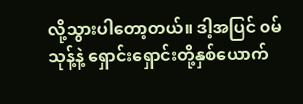လို့သွားပါတော့တယ်။ ဒါ့အပြင် ၀မ်သုန့်နဲ့ ရှောင်းရှောင်းတို့နှစ်ယောက်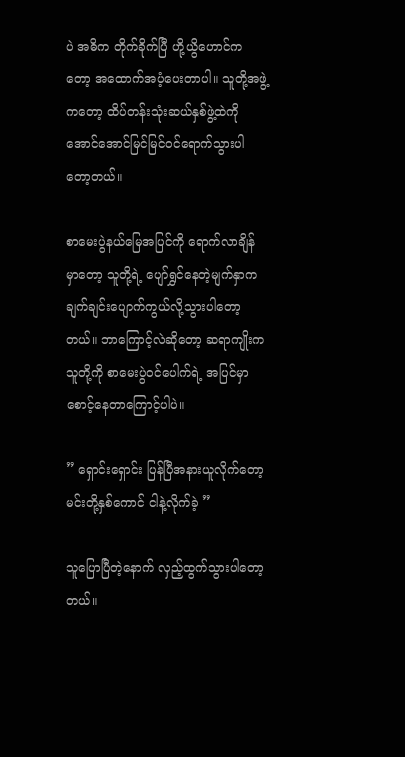ပဲ အဓိက တိုက်ခိုက်ပြီ ဟို့ယွိဟောင်ကတော့ အထောက်အပံ့ပေးတာပါ။ သူတို့အဖွဲ့ကတော့ ထိပ်တန်းသုံးဆယ်နှစ်ဖွဲ့ထဲကို အောင်အောင်မြင်မြင်၀င်ရောက်သွားပါတော့တယ်။

စာမေးပွဲနယ်မြေအပြင်ကို ရောက်လာချိန်မှာတော့ သူတို့ရဲ့ ပျော်ရွှင်နေတဲ့မျက်နှာက ချက်ချင်းပျောက်ကွယ်လို့သွားပါတော့တယ်။ ဘာကြောင့်လဲဆိုတော့ ဆရာကျိုးက သူတို့ကို စာမေးပွဲ၀င်ပေါက်ရဲ့ အပြင်မှာစောင့်နေတာကြောင့်ပါပဲ။

” ရှောင်းရှောင်း ပြန်ပြီအနားယူလိုက်တော့ မင်းတို့နှစ်ကောင် ငါနဲ့လိုက်ခဲ့ ”

သူပြောပြီတဲ့နောက် လှည့်ထွက်သွားပါတော့တယ်။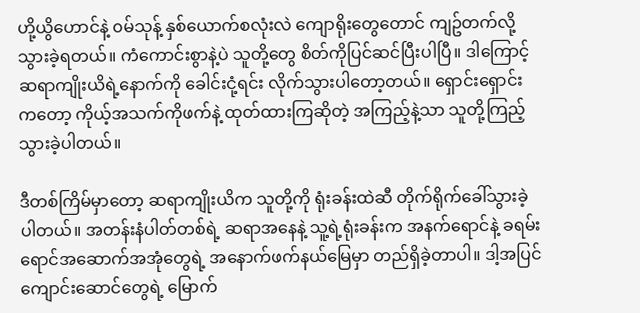ဟို့ယွိဟောင်နဲ့ ၀မ်သုန့် နှစ်ယောက်စလုံးလဲ ကျောရိုးတွေတောင် ကျဥ်တက်လို့သွားခဲ့ရတယ်။ ကံကောင်းစွာနဲ့ပဲ သူတို့တွေ စိတ်ကိုပြင်ဆင်ပြီးပါပြီ။ ဒါကြောင့် ဆရာကျိုးယိရဲ့နောက်ကို ခေါင်းငုံ့ရင်း လိုက်သွားပါတော့တယ်။ ရှောင်းရှောင်းကတော့ ကိုယ့်အသက်ကိုဖက်နဲ့ ထုတ်ထားကြဆိုတဲ့ အကြည့်နဲ့သာ သူတို့ကြည့်သွားခဲ့ပါတယ်။

ဒီတစ်ကြိမ်မှာတော့ ဆရာကျိုးယိက သူတို့ကို ရုံးခန်းထဲဆီ တိုက်ရိုက်ခေါ်သွားခဲ့ပါတယ်။ အတန်းနံပါတ်တစ်ရဲ့ ဆရာအနေနဲ့ သူ့ရဲ့ရုံးခန်းက အနက်ရောင်နဲ့ ခရမ်းရောင်အဆောက်အအုံတွေရဲ့ အနောက်ဖက်နယ်မြေမှာ တည်ရှိခဲ့တာပါ။ ဒါ့အပြင် ကျောင်းဆောင်တွေရဲ့ မြောက်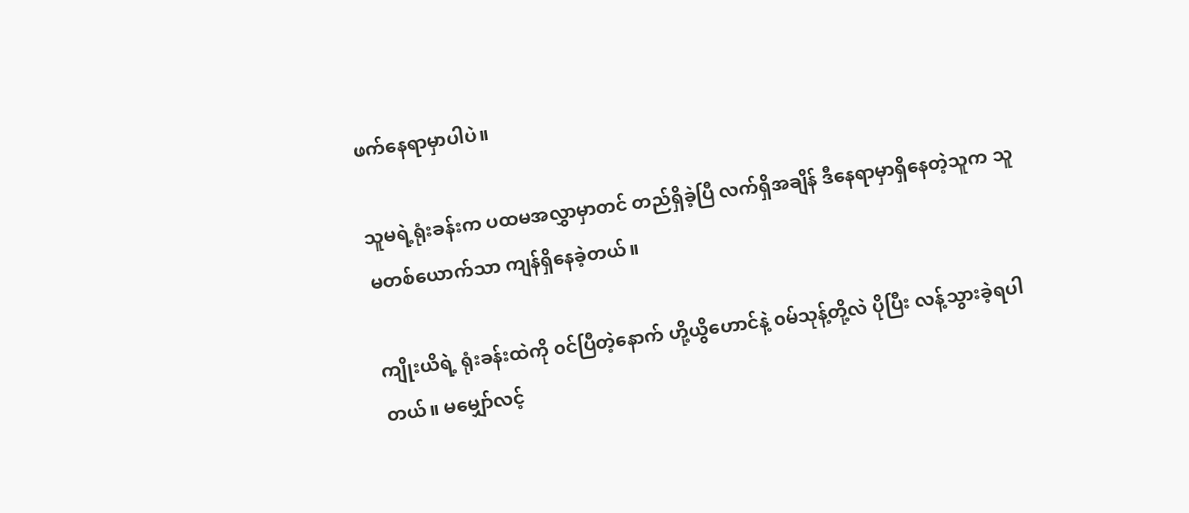ဖက်နေရာမှာပါပဲ။

သူမရဲ့ရုံးခန်းက ပထမအလွှာမှာတင် တည်ရှိခဲ့ပြီ လက်ရှိအချိန် ဒီနေရာမှာရှိနေတဲ့သူက သူမတစ်ယောက်သာ ကျန်ရှိနေခဲ့တယ်။

ကျိုးယိရဲ့ ရုံးခန်းထဲကို ၀င်ပြီတဲ့နောက် ဟို့ယွိဟောင်နဲ့ ၀မ်သုန့်တို့လဲ ပိုပြီး လန့်သွားခဲ့ရပါတယ်။ မမျှော်လင့်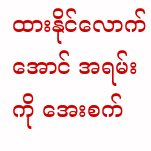ထားနိုင်လောက်အောင် အရမ်းကို အေးစက်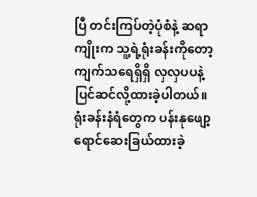ပြီ တင်းကြပ်တဲ့ပုံစံနဲ့ ဆရာကျိုးက သူ့ရဲ့ရုံးခန်းကိုတော့ ကျက်သရေရှိရှိ လှလှပပနဲ့ ပြင်ဆင်လို့ထားခဲ့ပါတယ်။ ရုံးခန်းနံရံတွေက ပန်းနုဖျော့ရောင်ဆေးခြယ်ထားခဲ့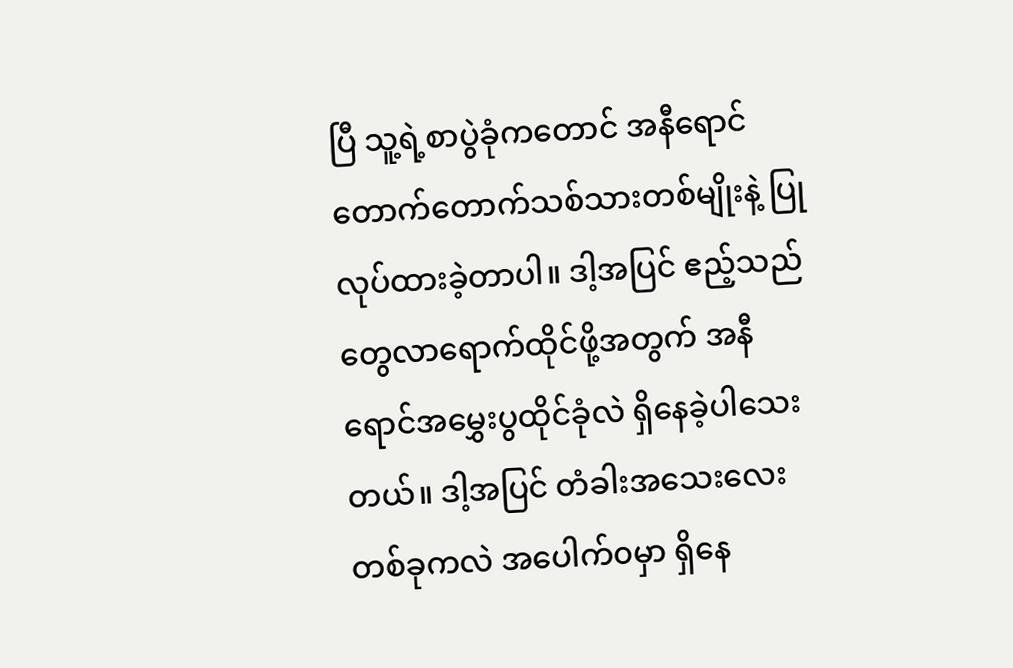ပြီ သူ့ရဲ့စာပွဲခုံကတောင် အနီရောင်တောက်တောက်သစ်သားတစ်မျိုးနဲ့ ပြုလုပ်ထားခဲ့တာပါ။ ဒါ့အပြင် ဧည့်သည်တွေလာရောက်ထိုင်ဖို့အတွက် အနီရောင်အမွှေးပွထိုင်ခုံလဲ ရှိနေခဲ့ပါသေးတယ်။ ဒါ့အပြင် တံခါးအသေးလေးတစ်ခုကလဲ အပေါက်၀မှာ ရှိနေ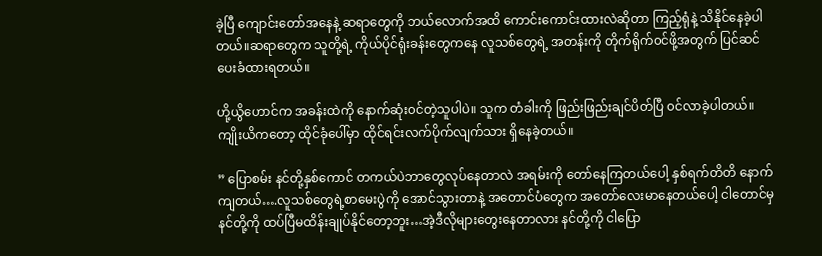ခဲ့ပြီ ကျောင်းတော်အနေနဲ့ ဆရာတွေကို ဘယ်လောက်အထိ ကောင်းကောင်းထားလဲဆိုတာ ကြည့်ရုံနဲ့ သိနိုင်နေခဲ့ပါတယ်။ဆရာတွေက သူတို့ရဲ့ ကိုယ်ပိုင်ရုံးခန်းတွေကနေ လူသစ်တွေရဲ့ အတန်းကို တိုက်ရိုက်၀င်ဖို့အတွက် ပြင်ဆင်ပေးခံထားရတယ်။

ဟို့ယွိဟောင်က အခန်းထဲကို နောက်ဆုံး၀င်တဲ့သူပါပဲ။ သူက တံခါးကို ဖြည်းဖြည်းချင်ပိတ်ပြီ ၀င်လာခဲ့ပါတယ်။ ကျိုးယိကတော့ ထိုင်ခုံပေါ်မှာ ထိုင်ရင်းလက်ပိုက်လျက်သား ရှိနေခဲ့တယ်။

” ပြောစမ်း နင်တို့နှစ်ကောင် တကယ်ပဲဘာတွေလုပ်နေတာလဲ အရမ်းကို တော်နေကြတယ်ပေါ့ နှစ်ရက်တိတိ နောက်ကျတယ်….လူသစ်တွေရဲ့စာမေးပွဲကို အောင်သွားတာနဲ့ အတောင်ပံတွေက အတော်လေးမာနေတယ်ပေါ့ ငါတောင်မှ နင်တို့ကို ထပ်ပြီမထိန်းချုပ်နိုင်တော့ဘူး…အဲ့ဒီလိုများတွေးနေတာလား နင်တို့ကို ငါပြော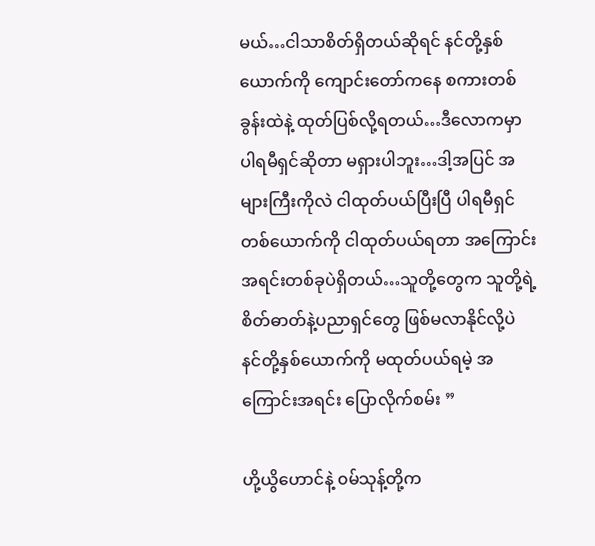မယ်…ငါသာစိတ်ရှိတယ်ဆိုရင် နင်တို့နှစ်ယောက်ကို ကျောင်းတော်ကနေ စကားတစ်ခွန်းထဲနဲ့ ထုတ်ပြစ်လို့ရတယ်…ဒီလောကမှာပါရမီရှင်ဆိုတာ မရှားပါဘူး…ဒါ့အပြင် အများကြီးကိုလဲ ငါထုတ်ပယ်ပြီးပြီ ပါရမီရှင်တစ်ယောက်ကို ငါထုတ်ပယ်ရတာ အကြောင်းအရင်းတစ်ခုပဲရှိတယ်…သူတို့တွေက သူတို့ရဲ့ စိတ်ဓာတ်နဲ့ပညာရှင်တွေ ဖြစ်မလာနိုင်လို့ပဲ နင်တို့နှစ်ယောက်ကို မထုတ်ပယ်ရမဲ့ အကြောင်းအရင်း ပြောလိုက်စမ်း ”

ဟို့ယွိဟောင်နဲ့ ၀မ်သုန့်တို့က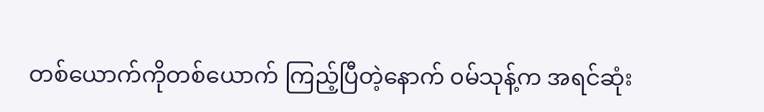တစ်ယောက်ကိုတစ်ယောက် ကြည့်ပြီတဲ့နောက် ၀မ်သုန့်က အရင်ဆုံး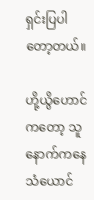ရှင်းပြပါတော့တယ်။

ဟို့ယွိဟောင်ကတော့ သူနောက်ကနေ သံယောင်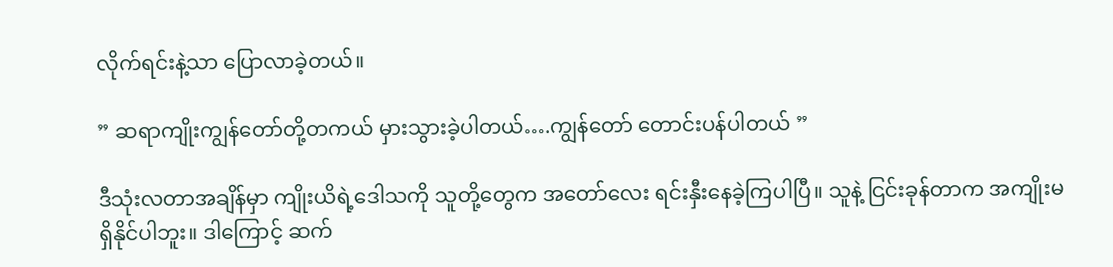လိုက်ရင်းနဲ့သာ ပြောလာခဲ့တယ်။

” ဆရာကျိုးကျွန်တော်တို့တကယ် မှားသွားခဲ့ပါတယ်….ကျွန်တော် တောင်းပန်ပါတယ် ”

ဒီသုံးလတာအချိန်မှာ ကျိုးယိရဲ့ဒေါသကို သူတို့တွေက အတော်လေး ရင်းနှီးနေခဲ့ကြပါပြီ။ သူနဲ့ ငြင်းခုန်တာက အကျိုးမရှိနိုင်ပါဘူး။ ဒါကြောင့် ဆက်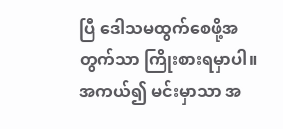ပြီ ဒေါသမထွက်စေဖို့အတွက်သာ ကြိုးစားရမှာပါ။ အကယ်၍ မင်းမှာသာ အ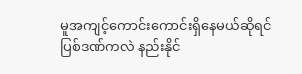မူအကျင့်ကောင်းကောင်းရှိနေမယ်ဆိုရင် ပြစ်ဒဏ်ကလဲ နည်းနိုင်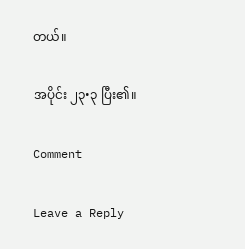တယ်။

အပိုင်း ၂၃•၃ ပြီး၏။

Comment

Leave a Reply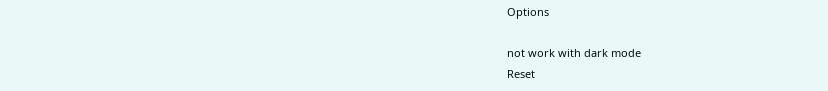Options

not work with dark mode
Reset